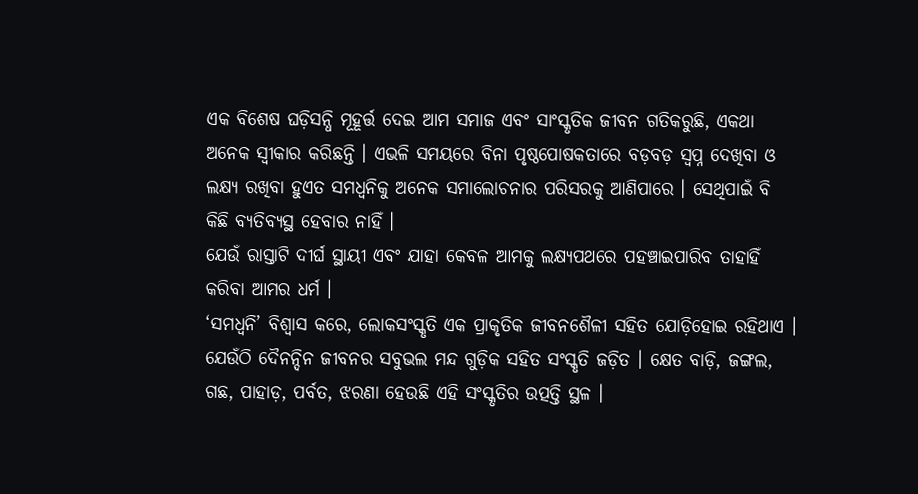ଏକ ବିଶେଷ ଘଡ଼ିସନ୍ଧି ମୂହୂର୍ତ୍ତ ଦେଇ ଆମ ସମାଜ ଏବଂ ସାଂସ୍କୃତିକ ଜୀବନ ଗତିକରୁଛି, ଏକଥା ଅନେକ ସ୍ୱୀକାର କରିଛନ୍ତି । ଏଭଳି ସମୟରେ ବିନା ପୃଷ୍ଠପୋଷକତାରେ ବଡ଼ବଡ଼ ସ୍ୱପ୍ନ ଦେଖିବା ଓ ଲକ୍ଷ୍ୟ ରଖିବା ହୁଏତ ସମଧ୍ୱନିକୁ ଅନେକ ସମାଲୋଚନାର ପରିସରକୁ ଆଣିପାରେ । ସେଥିପାଇଁ ବି କିଛି ବ୍ୟତିବ୍ୟସ୍ଥ ହେବାର ନାହିଁ ।
ଯେଉଁ ରାସ୍ତାଟି ଦୀର୍ଘ ସ୍ଥାୟୀ ଏବଂ ଯାହା କେବଳ ଆମକୁ ଲକ୍ଷ୍ୟପଥରେ ପହଞ୍ଚାଇପାରିବ ତାହାହିଁ କରିବା ଆମର ଧର୍ମ ।
‘ସମଧ୍ୱନି’ ବିଶ୍ୱାସ କରେ, ଲୋକସଂସ୍କୃତି ଏକ ପ୍ରାକୃତିକ ଜୀବନଶୈଳୀ ସହିତ ଯୋଡ଼ିହୋଇ ରହିଥାଏ । ଯେଉଁଠି ଦୈନନ୍ଦିନ ଜୀବନର ସବୁଭଲ ମନ୍ଦ ଗୁଡ଼ିକ ସହିତ ସଂସ୍କୃତି ଜଡ଼ିତ । କ୍ଷେତ ବାଡ଼ି, ଜଙ୍ଗଲ, ଗଛ, ପାହାଡ଼, ପର୍ବତ, ଝରଣା ହେଉଛି ଏହି ସଂସ୍କୃତିର ଉତ୍ପତ୍ତି ସ୍ଥଳ ।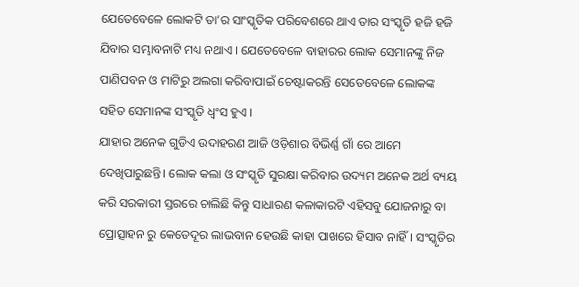ଯେତେବେଳେ ଲୋକଟି ତା’ର ସାଂସ୍କୃତିକ ପରିବେଶରେ ଥାଏ ତାର ସଂସ୍କୃତି ହଜି ହଜି ଯିବାର ସମ୍ଭାବନାଟି ମଧ୍ୟ ନଥାଏ । ଯେତେବେଳେ ବାହାରର ଲୋକ ସେମାନଙ୍କୁ ନିଜ ପାଣିପବନ ଓ ମାଟିରୁ ଅଲଗା କରିବାପାଇଁ ଚେଷ୍ଟାକରନ୍ତି ସେତେବେଳେ ଲୋକଙ୍କ ସହିତ ସେମାନଙ୍କ ସଂସ୍କୃତି ଧ୍ୱଂସ ହୁଏ ।
ଯାହାର ଅନେକ ଗୁଡିଏ ଉଦାହରଣ ଆଜି ଓଡ଼ିଶାର ବିଭିର୍ଣ୍ଣ ଗାଁ ରେ ଆମେ ଦେଖିପାରୁଛନ୍ତି। ଲୋକ କଲା ଓ ସଂସ୍କୃତି ସୁରକ୍ଷା କରିବାର ଉଦ୍ୟମ ଅନେକ ଅର୍ଥ ବ୍ୟୟ କରି ସରକାରୀ ସ୍ତରରେ ଚାଲିଛି କିନ୍ତୁ ସାଧାରଣ କଳାକାରଟି ଏହିସବୁ ଯୋଜନାରୁ ବା ପ୍ରୋତ୍ସାହନ ରୁ କେତେଦୂର ଲାଭବାନ ହେଉଛି କାହା ପାଖରେ ହିସାବ ନାହିଁ। ସଂସ୍କୃତିର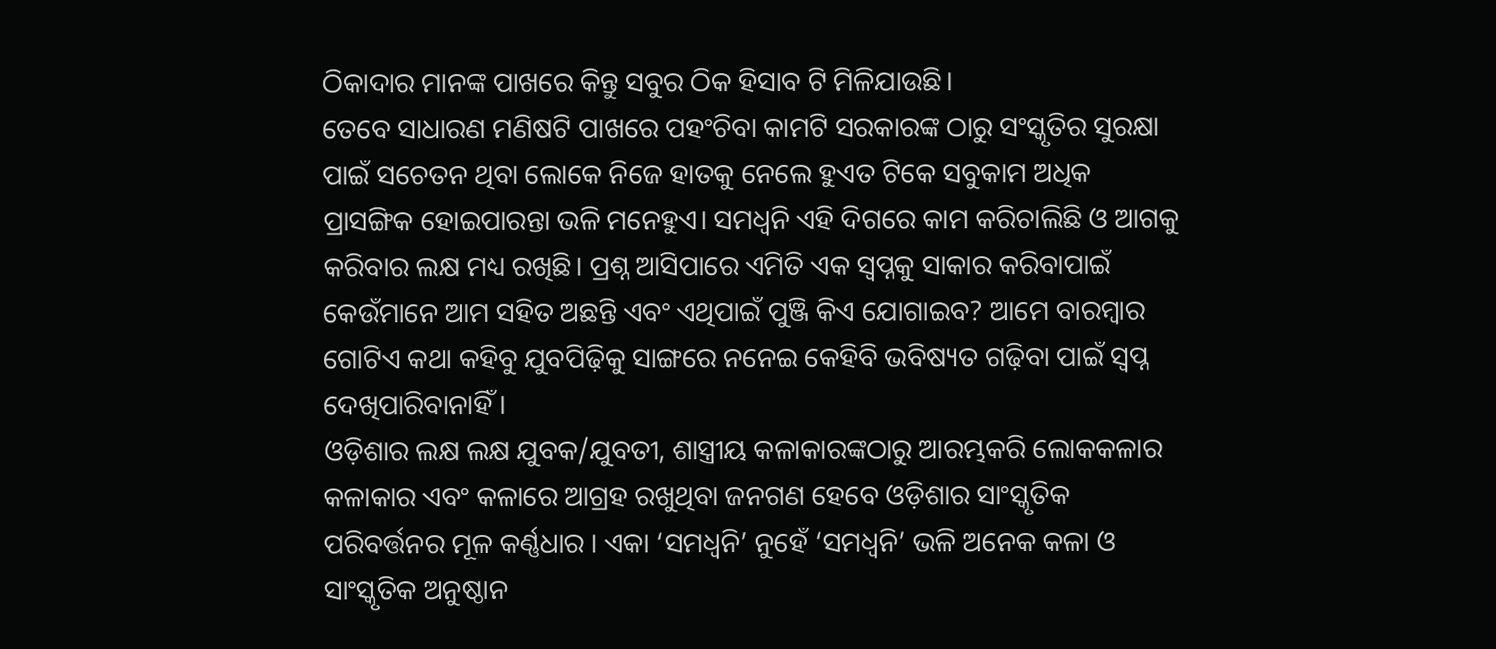ଠିକାଦାର ମାନଙ୍କ ପାଖରେ କିନ୍ତୁ ସବୁର ଠିକ ହିସାବ ଟି ମିଳିଯାଉଛି।
ତେବେ ସାଧାରଣ ମଣିଷଟି ପାଖରେ ପହଂଚିବା କାମଟି ସରକାରଙ୍କ ଠାରୁ ସଂସ୍କୃତିର ସୁରକ୍ଷା ପାଇଁ ସଚେତନ ଥିବା ଲୋକେ ନିଜେ ହାତକୁ ନେଲେ ହୁଏତ ଟିକେ ସବୁକାମ ଅଧିକ ପ୍ରାସଙ୍ଗିକ ହୋଇପାରନ୍ତା ଭଳି ମନେହୁଏ। ସମଧ୍ୱନି ଏହି ଦିଗରେ କାମ କରିଚାଲିଛି ଓ ଆଗକୁ କରିବାର ଲକ୍ଷ ମଧ୍ୟ ରଖିଛି। ପ୍ରଶ୍ନ ଆସିପାରେ ଏମିତି ଏକ ସ୍ୱପ୍ନକୁ ସାକାର କରିବାପାଇଁ କେଉଁମାନେ ଆମ ସହିତ ଅଛନ୍ତି ଏବଂ ଏଥିପାଇଁ ପୁଞ୍ଜି କିଏ ଯୋଗାଇବ? ଆମେ ବାରମ୍ବାର ଗୋଟିଏ କଥା କହିବୁ ଯୁବପିଢ଼ିକୁ ସାଙ୍ଗରେ ନନେଇ କେହିବି ଭବିଷ୍ୟତ ଗଢ଼ିବା ପାଇଁ ସ୍ୱପ୍ନ ଦେଖିପାରିବାନାହିଁ ।
ଓଡ଼ିଶାର ଲକ୍ଷ ଲକ୍ଷ ଯୁବକ/ଯୁବତୀ, ଶାସ୍ତ୍ରୀୟ କଳାକାରଙ୍କଠାରୁ ଆରମ୍ଭକରି ଲୋକକଳାର କଳାକାର ଏବଂ କଳାରେ ଆଗ୍ରହ ରଖୁଥିବା ଜନଗଣ ହେବେ ଓଡ଼ିଶାର ସାଂସ୍କୃତିକ ପରିବର୍ତ୍ତନର ମୂଳ କର୍ଣ୍ଣଧାର । ଏକା ‘ସମଧ୍ୱନି’ ନୁହେଁ ‘ସମଧ୍ୱନି’ ଭଳି ଅନେକ କଳା ଓ ସାଂସ୍କୃତିକ ଅନୁଷ୍ଠାନ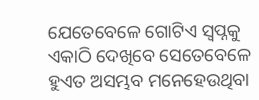ଯେତେବେଳେ ଗୋଟିଏ ସ୍ୱପ୍ନକୁ ଏକାଠି ଦେଖିବେ ସେତେବେଳେ ହୁଏତ ଅସମ୍ଭବ ମନେହେଉଥିବା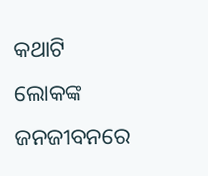କଥାଟି ଲୋକଙ୍କ ଜନଜୀବନରେ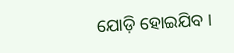ଯୋଡ଼ି ହୋଇଯିବ ।